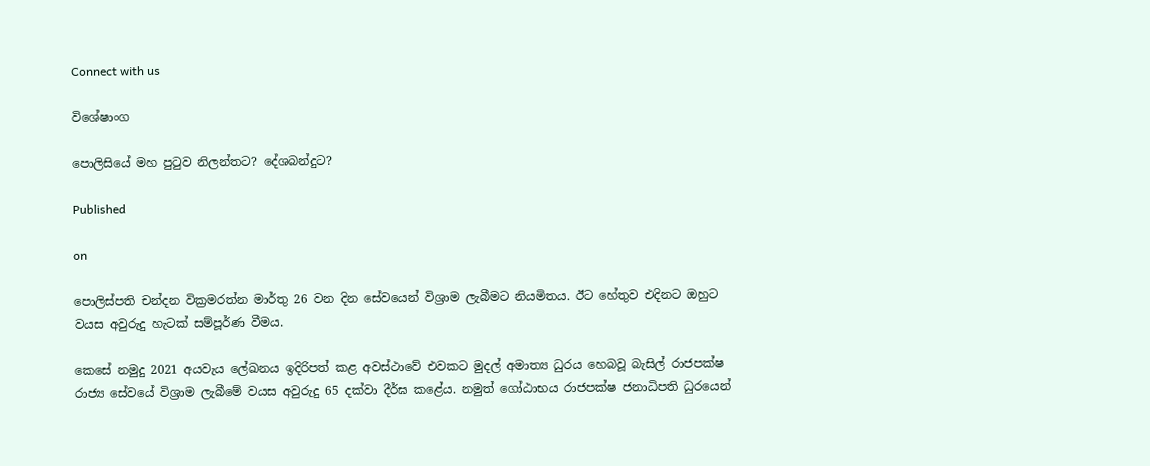Connect with us

විශේෂාංග

පොලිසියේ මහ පුටුව නිලන්තට? දේශබන්දුට?

Published

on

පොලිස්පති චන්දන වික්‍රමරත්න මාර්තු 26 වන දින සේවයෙන් විශ්‍රාම ලැබීමට නියමිතය. ඊට හේතුව එදිනට ඔහුට වයස අවුරුදු හැටක් සම්පූර්ණ වීමය.

කෙසේ නමුදු 2021 අයවැය ලේඛනය ඉදිරිපත් කළ අවස්ථාවේ එවකට මුදල් අමාත්‍ය ධුරය හෙබවූ බැසිල් රාජපක්ෂ රාජ්‍ය සේවයේ විශ්‍රාම ලැබීමේ වයස අවුරුදු 65 දක්වා දීර්ඝ කළේය. නමුත් ගෝඨාභය රාජපක්ෂ ජනාධිපති ධුරයෙන්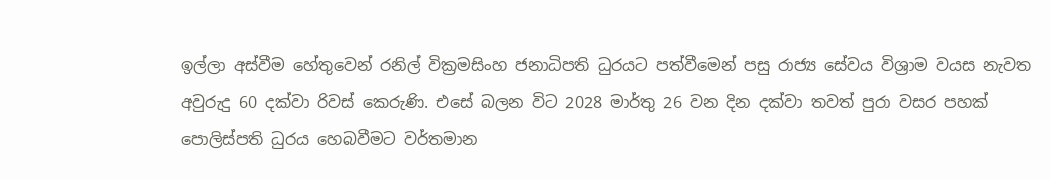ඉල්ලා අස්වීම හේතුවෙන් රනිල් වික්‍රමසිංහ ජනාධිපති ධුරයට පත්වීමෙන් පසු රාජ්‍ය සේවය විශ්‍රාම වයස නැවත අවුරුදු 60 දක්වා රිවස් කෙරුණි. එසේ බලන විට 2028 මාර්තු 26 වන දින දක්වා තවත් පුරා වසර පහක් පොලිස්පති ධුරය හෙබවීමට වර්තමාන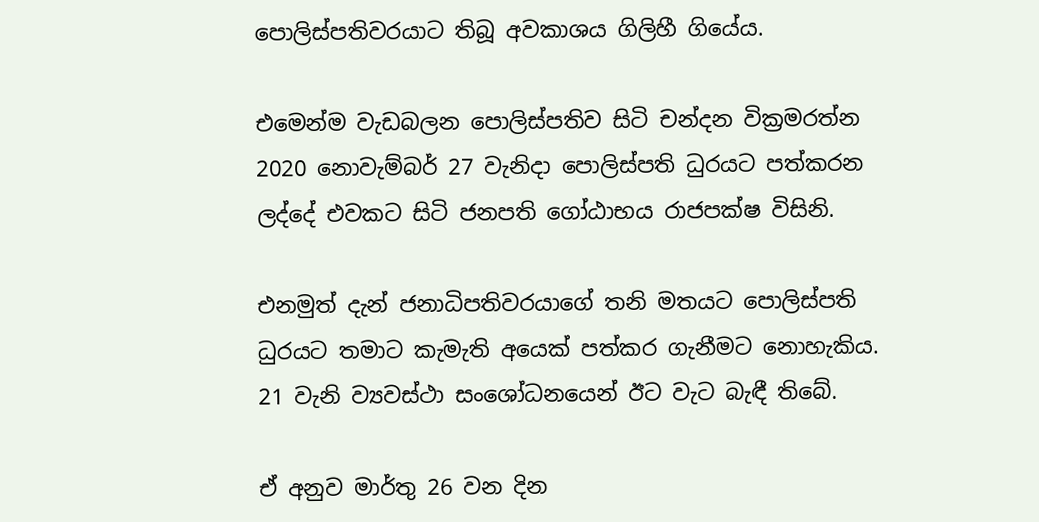පොලිස්පතිවරයාට තිබූ අවකාශය ගිලිහී ගියේය.

එමෙන්ම වැඩබලන පොලිස්පතිව සිටි චන්දන වික්‍රමරත්න 2020 නොවැම්බර් 27 වැනිදා පොලිස්පති ධුරයට පත්කරන ලද්දේ එවකට සිටි ජනපති ගෝඨාභය රාජපක්ෂ විසිනි.

එනමුත් දැන් ජනාධිපතිවරයාගේ තනි මතයට පොලිස්පති ධුරයට තමාට කැමැති අයෙක් පත්කර ගැනීමට නොහැකිය. 21 වැනි ව්‍යවස්ථා සංශෝධනයෙන් ඊට වැට බැඳී තිබේ.

ඒ අනුව මාර්තු 26 වන දින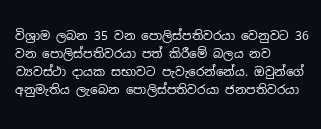විශ්‍රාම ලබන 35 වන පොලිස්පතිවරයා වෙනුවට 36 වන පොලිස්පතිවරයා පත් කිරීමේ බලය නව ව්‍යවස්ථා දායක සභාවට පැවැරෙන්නේය. ඔවුන්ගේ අනුමැතිය ලැබෙන පොලිස්පතිවරයා ජනපතිවරයා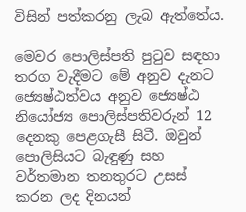විසින් පත්කරනු ලැබ ඇත්තේය.

මෙවර පොලිස්පති පුටුව සඳහා තරග වැදීමට මේ අනුව දැනට ජ්‍යෙෂ්ඨත්වය අනුව ජ්‍යෙෂ්ඨ නියෝජ්‍ය පොලිස්පතිවරුන් 12 දෙනකු පෙළගැසී සිටී. ඔවුන් පොලිසියට බැඳුණු සහ වර්තමාන තනතුරට උසස් කරන ලද දිනයන්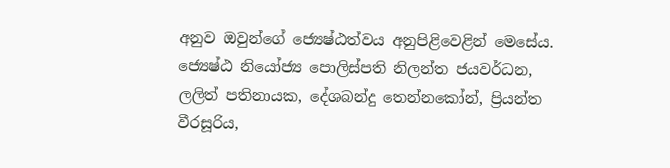අනුව ඔවුන්ගේ ජ්‍යෙෂ්ඨත්වය අනුපිළිවෙළින් මෙසේය. ජ්‍යෙෂ්ඨ නියෝජ්‍ය පොලිස්පති නිලන්ත ජයවර්ධන, ලලිත් පතිනායක, දේශබන්දු තෙන්නකෝන්, ප්‍රියන්ත වීරසූරිය,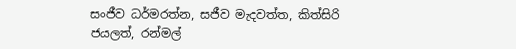සංජීව ධර්මරත්න, සජීව මැදවත්ත, කිත්සිරි ජයලත්, රන්මල්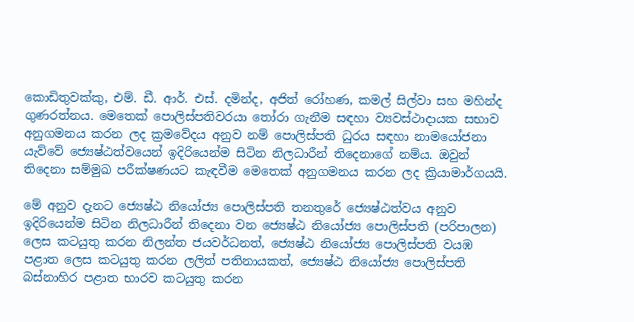කොඩිතුවක්කු, එම්. ඩී. ආර්. එස්. දමින්ද, අජිත් රෝහණ, කමල් සිල්වා සහ මහින්ද ගුණරත්නය. මෙතෙක් පොලිස්පතිවරයා තෝරා ගැනීම සඳහා ව්‍යවස්ථාදායක සභාව අනුගමනය කරන ලද ක්‍රමවේදය අනුව නම් පොලිස්පති ධුරය සඳහා නාමයෝජනා යැව්වේ ජ්‍යෙෂ්ඨත්වයෙන් ඉදිරියෙන්ම සිටින නිලධාරීන් තිදෙනාගේ නම්ය. ඔවුන් තිදෙනා සම්මුඛ පරීක්ෂණයට කැඳවීම මෙතෙක් අනුගමනය කරන ලද ක්‍රියාමාර්ගයයි.

මේ අනුව දැනට ජ්‍යෙෂ්ඨ නියෝජ්‍ය පොලිස්පති තනතුරේ ජ්‍යෙෂ්ඨත්වය අනුව ඉදිරියෙන්ම සිටින නිලධාරීන් තිදෙනා වන ජ්‍යෙෂ්ඨ නියෝජ්‍ය පොලිස්පති (පරිපාලන) ලෙස කටයුතු කරන නිලන්ත ජයවර්ධනත්, ජ්‍යෙෂ්ඨ නියෝජ්‍ය පොලිස්පති වයඹ පළාත ලෙස කටයුතු කරන ලලිත් පතිනායකත්, ජ්‍යෙෂ්ඨ නියෝජ්‍ය පොලිස්පති බස්නාහිර පළාත භාරව කටයුතු කරන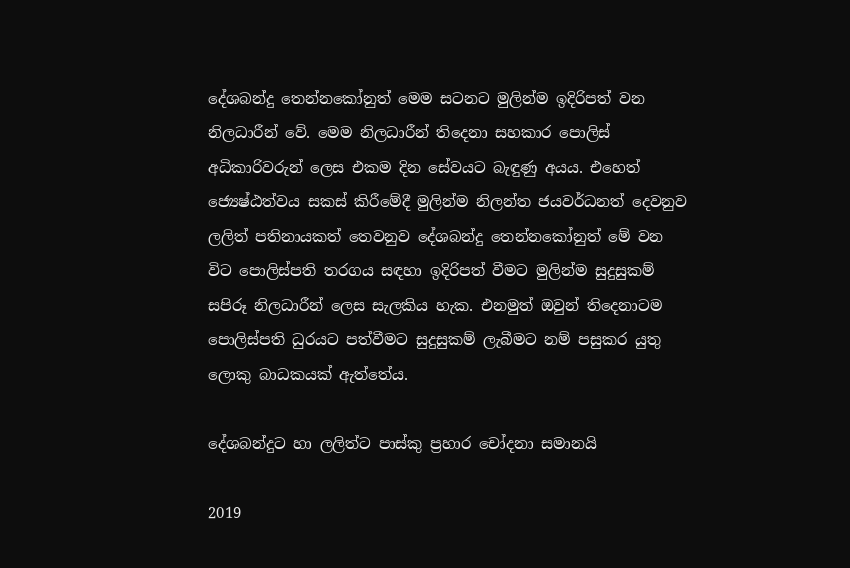දේශබන්දු තෙන්නකෝනුත් මෙම සටනට මුලින්ම ඉදිරිපත් වන නිලධාරීන් වේ. මෙම නිලධාරීන් තිදෙනා සහකාර පොලිස් අධිකාරිවරුන් ලෙස එකම දින සේවයට බැඳුණු අයය. එහෙත් ජ්‍යෙෂ්ඨත්වය සකස් කිරීමේදී මුලින්ම නිලන්ත ජයවර්ධනත් දෙවනුව ලලිත් පතිනායකත් තෙවනුව දේශබන්දු තෙන්නකෝනුත් මේ වන විට පොලිස්පති තරගය සඳහා ඉදිරිපත් වීමට මුලින්ම සුදුසුකම් සපිරූ නිලධාරීන් ලෙස සැලකිය හැක. එනමුත් ඔවුන් තිදෙනාටම පොලිස්පති ධුරයට පත්වීමට සුදුසුකම් ලැබීමට නම් පසුකර යුතු ලොකු බාධකයක් ඇත්තේය.

දේශබන්දුට හා ලලිත්ට පාස්කු ප්‍රහාර චෝදනා සමානයි

2019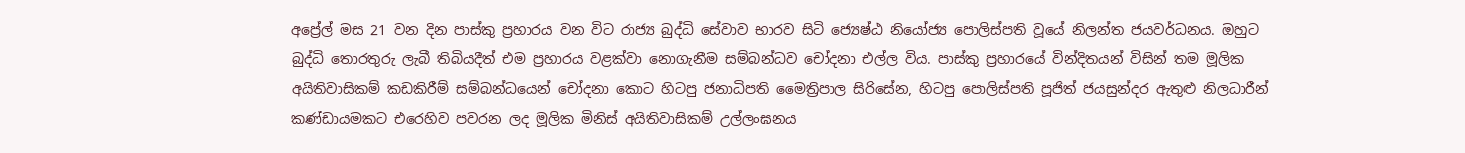අප්‍රේල් මස 21 වන දින පාස්කු ප්‍රහාරය වන විට රාජ්‍ය බුද්ධි සේවාව භාරව සිටි ජ්‍යෙෂ්ඨ නියෝජ්‍ය පොලිස්පති වූයේ නිලන්ත ජයවර්ධනය. ඔහුට බුද්ධි තොරතුරු ලැබී තිබියදීත් එම ප්‍රහාරය වළක්වා නොගැනීම සම්බන්ධව චෝදනා එල්ල විය. පාස්කු ප්‍රහාරයේ වින්දිතයන් විසින් තම මූලික අයිතිවාසිකම් කඩකිරීම් සම්බන්ධයෙන් චෝදනා කොට හිටපු ජනාධිපති මෛත්‍රිපාල සිරිසේන, හිටපු පොලිස්පති පූජිත් ජයසුන්දර ඇතුළු නිලධාරීන් කණ්ඩායමකට එරෙහිව පවරන ලද මූලික මිනිස් අයිතිවාසිකම් උල්ලංඝනය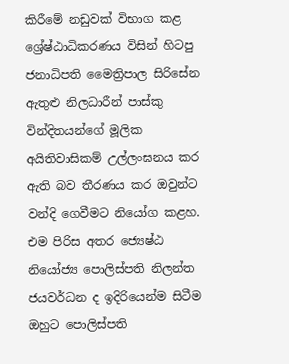කිරීමේ නඩුවක් විභාග කළ ශ්‍රේෂ්ඨාධිකරණය විසින් හිටපු ජනාධිපති මෛත්‍රිපාල සිරිසේන ඇතුළු නිලධාරීන් පාස්කු වින්දිතයන්ගේ මූලික අයිතිවාසිකම් උල්ලංඝනය කර ඇති බව තීරණය කර ඔවුන්ට වන්දි ගෙවීමට නියෝග කළහ. එම පිරිස අතර ජ්‍යෙෂ්ඨ නියෝජ්‍ය පොලිස්පති නිලන්ත ජයවර්ධන ද ඉදිරියෙන්ම සිටීම ඔහුට පොලිස්පති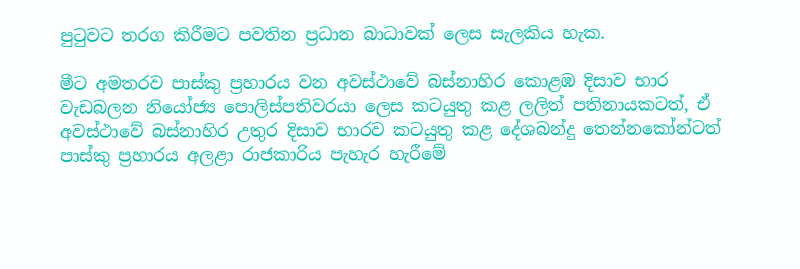පුටුවට තරග කිරීමට පවතින ප්‍රධාන බාධාවක් ලෙස සැලකිය හැක.

මීට අමතරව පාස්කු ප්‍රහාරය වන අවස්ථාවේ බස්නාහිර කොළඹ දිසාව භාර වැඩබලන නියෝජ්‍ය පොලිස්පතිවරයා ලෙස කටයුතු කළ ලලිත් පතිනායකටත්, ඒ අවස්ථාවේ බස්නාහිර උතුර දිසාව භාරව කටයුතු කළ දේශබන්දු තෙන්නකෝන්ටත් පාස්කු ප්‍රහාරය අලළා රාජකාරිය පැහැර හැරීමේ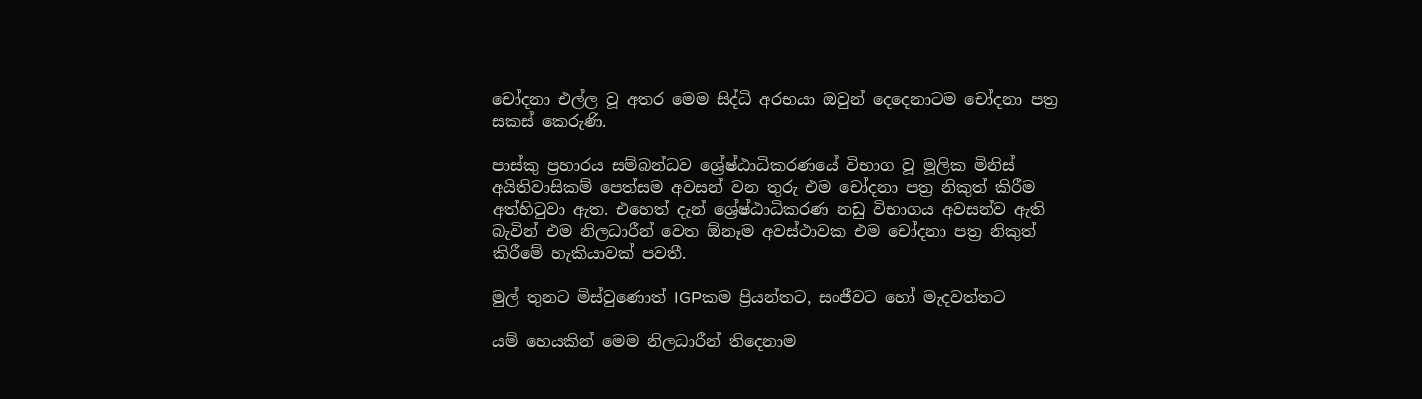චෝදනා එල්ල වූ අතර මෙම සිද්ධි අරභයා ඔවුන් දෙදෙනාටම චෝදනා පත්‍ර සකස් කෙරුණි.

පාස්කු ප්‍රහාරය සම්බන්ධව ශ්‍රේෂ්ඨාධිකරණයේ විභාග වූ මූලික මිනිස් අයිතිවාසිකම් පෙත්සම අවසන් වන තුරු එම චෝදනා පත්‍ර නිකුත් කිරීම අත්හිටුවා ඇත. එහෙත් දැන් ශ්‍රේෂ්ඨාධිකරණ නඩු විභාගය අවසන්ව ඇති බැවින් එම නිලධාරීන් වෙත ඕනෑම අවස්ථාවක එම චෝදනා පත්‍ර නිකුත් කිරීමේ හැකියාවක් පවතී.

මුල් තුනට මිස්වුණොත් IGPකම ප්‍රියන්තට, සංජීවට හෝ මැදවත්තට

යම් හෙයකින් මෙම නිලධාරීන් තිදෙනාම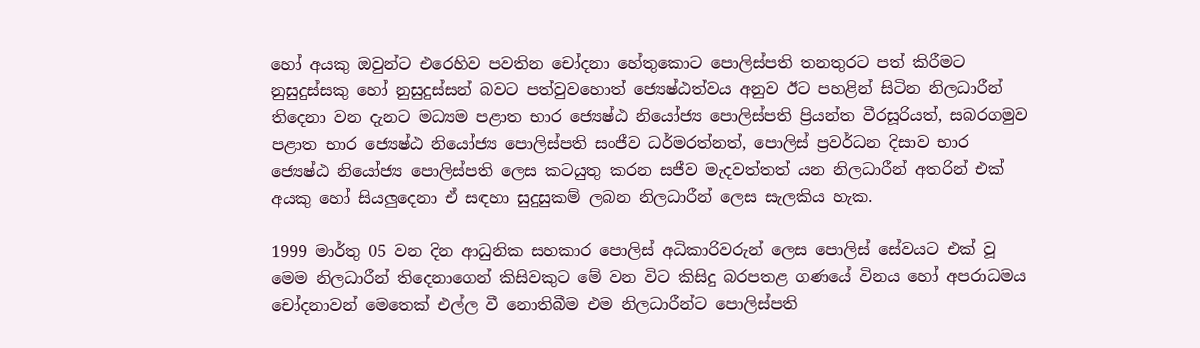හෝ අයකු ඔවුන්ට එරෙහිව පවතින චෝදනා හේතුකොට පොලිස්පති තනතුරට පත් කිරීමට නුසුදුස්සකු හෝ නුසුදුස්සන් බවට පත්වුවහොත් ජ්‍යෙෂ්ඨත්වය අනුව ඊට පහළින් සිටින නිලධාරීන් තිදෙනා වන දැනට මධ්‍යම පළාත භාර ජ්‍යෙෂ්ඨ නියෝජ්‍ය පොලිස්පති ප්‍රියන්ත වීරසූරියත්, සබරගමුව පළාත භාර ජ්‍යෙෂ්ඨ නියෝජ්‍ය පොලිස්පති සංජීව ධර්මරත්නත්, පොලිස් ප්‍රවර්ධන දිසාව භාර ජ්‍යෙෂ්ඨ නියෝජ්‍ය පොලිස්පති ලෙස කටයුතු කරන සජීව මැදවත්තත් යන නිලධාරීන් අතරින් එක් අයකු හෝ සියලුදෙනා ඒ සඳහා සුදුසුකම් ලබන නිලධාරීන් ලෙස සැලකිය හැක.

1999 මාර්තු 05 වන දින ආධුනික සහකාර පොලිස් අධිකාරිවරුන් ලෙස පොලිස් සේවයට එක් වූ මෙම නිලධාරීන් තිදෙනාගෙන් කිසිවකුට මේ වන විට කිසිදු බරපතළ ගණයේ විනය හෝ අපරාධමය චෝදනාවන් මෙතෙක් එල්ල වී නොතිබීම එම නිලධාරීන්ට පොලිස්පති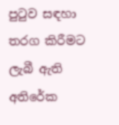පුටුව සඳහා තරග කිරීමට ලැබී ඇති අතිරේක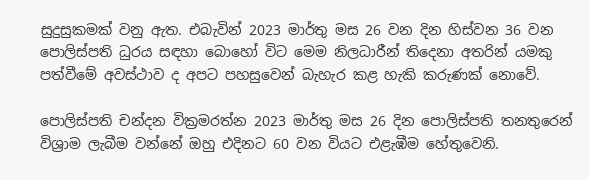සුදුසුකමක් වනු ඇත. එබැවින් 2023 මාර්තු මස 26 වන දින හිස්වන 36 වන පොලිස්පති ධුරය සඳහා බොහෝ විට මෙම නිලධාරීන් තිදෙනා අතරින් යමකු පත්වීමේ අවස්ථාව ද අපට පහසුවෙන් බැහැර කළ හැකි කරුණක් නොවේ.

පොලිස්පති චන්දන වික්‍රමරත්න 2023 මාර්තු මස 26 දින පොලිස්පති තනතුරෙන් විශ්‍රාම ලැබීම වන්නේ ඔහු එදිනට 60 වන වියට එළැඹීම හේතුවෙනි.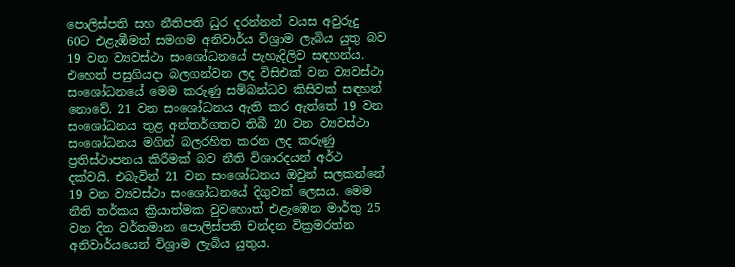පොලිස්පති සහ නීතිපති ධුර දරන්නන් වයස අවුරුදු 60ට එළැඹීමත් සමගම අනිවාර්ය විශ්‍රාම ලැබිය යුතු බව 19 වන ව්‍යවස්ථා සංශෝධනයේ පැහැදිලිව සඳහන්ය. එහෙත් පසුගියදා බලගන්වන ලද විසිඑක් වන ව්‍යවස්ථා සංශෝධනයේ මෙම කරුණු සම්බන්ධව කිසිවක් සඳහන් නොවේ. 21 වන සංශෝධනය ඇති කර ඇත්තේ 19 වන සංශෝධනය තුළ අන්තර්ගතව තිබී 20 වන ව්‍යවස්ථා සංශෝධනය මගින් බලරහිත කරන ලද කරුණු ප්‍රතිස්ථාපනය කිරීමක් බව නීති විශාරදයන් අර්ථ දක්වයි. එබැවින් 21 වන සංශෝධනය ඔවුන් සලකන්නේ 19 වන ව්‍යවස්ථා සංශෝධනයේ දිගුවක් ලෙසය. මෙම නීති තර්කය ක්‍රියාත්මක වුවහොත් එළැඹෙන මාර්තු 25 වන දින වර්තමාන පොලිස්පති චන්දන වික්‍රමරත්න අනිවාර්යයෙන් විශ්‍රාම ලැබිය යුතුය.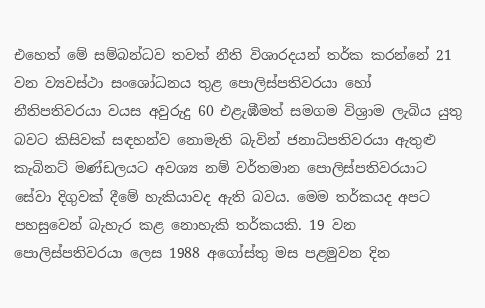එහෙත් මේ සම්බන්ධව තවත් නීති විශාරදයන් තර්ක කරන්නේ 21 වන ව්‍යවස්ථා සංශෝධනය තුළ පොලිස්පතිවරයා හෝ නීතිපතිවරයා වයස අවුරුදු 60 එළැඹීමත් සමගම විශ්‍රාම ලැබිය යුතු බවට කිසිවක් සඳහන්ව නොමැති බැවින් ජනාධිපතිවරයා ඇතුළු කැබිනට් මණ්ඩලයට අවශ්‍ය නම් වර්තමාන පොලිස්පතිවරයාට සේවා දිගුවක් දීමේ හැකියාවද ඇති බවය. මෙම තර්කයද අපට පහසුවෙන් බැහැර කළ නොහැකි තර්කයකි. 19 වන පොලිස්පතිවරයා ලෙස 1988 අගෝස්තු මස පළමුවන දින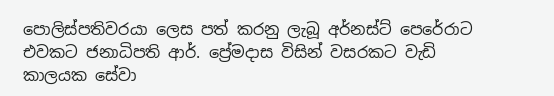පොලිස්පතිවරයා ලෙස පත් කරනු ලැබූ අර්නස්ට් පෙරේරාට එවකට ජනාධිපති ආර්. ප්‍රේමදාස විසින් වසරකට වැඩි කාලයක සේවා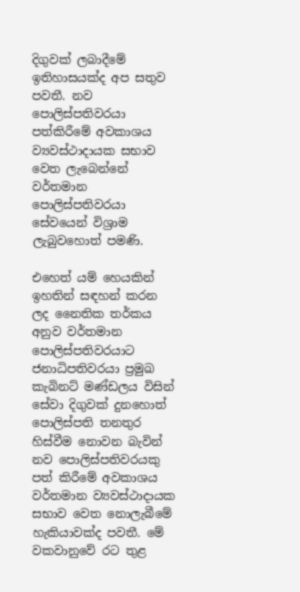දිගුවක් ලබාදීමේ ඉතිහාසයක්ද අප සතුව පවතී. නව පොලිස්පතිවරයා පත්කිරීමේ අවකාශය ව්‍යවස්ථාදායක සභාව වෙත ලැබෙන්නේ වර්තමාන පොලිස්පතිවරයා සේවයෙන් විශ්‍රාම ලැබුවහොත් පමණි.

එහෙත් යම් හෙයකින් ඉහතින් සඳහන් කරන ලද නෛතික තර්කය අනුව වර්තමාන පොලිස්පතිවරයාට ජනාධිපතිවරයා ප්‍රමුඛ කැබිනට් මණ්ඩලය විසින් සේවා දිගුවක් දුනහොත් පොලිස්පති තනතුර හිස්වීම නොවන බැවින් නව පොලිස්පතිවරයකු පත් කිරීමේ අවකාශය වර්තමාන ව්‍යවස්ථාදායක සභාව වෙත නොලැබීමේ හැකියාවක්ද පවතී. මේ වකවානුවේ රට තුළ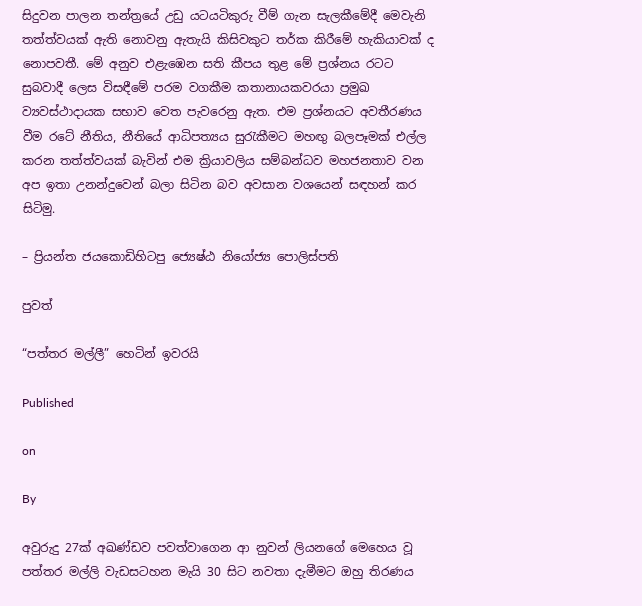සිදුවන පාලන තන්ත්‍රයේ උඩු යටයටිකුරු වීම් ගැන සැලකීමේදී මෙවැනි තත්ත්වයක් ඇති නොවනු ඇතැයි කිසිවකුට තර්ක කිරීමේ හැකියාවක් ද නොපවතී. මේ අනුව එළැඹෙන සති කීපය තුළ මේ ප්‍රශ්නය රටට සුබවාදී ලෙස විසඳීමේ පරම වගකීම කතානායකවරයා ප්‍රමුඛ ව්‍යවස්ථාදායක සභාව වෙත පැවරෙනු ඇත. එම ප්‍රශ්නයට අවතීරණය වීම රටේ නීතිය, නීතියේ ආධිපත්‍යය සුරැකීමට මහඟු බලපෑමක් එල්ල කරන තත්ත්වයක් බැවින් එම ක්‍රියාවලිය සම්බන්ධව මහජනතාව වන අප ඉතා උනන්දුවෙන් බලා සිටින බව අවසාන වශයෙන් සඳහන් කර සිටිමු.

– ප්‍රියන්ත ජයකොඩිහිටපු ජ්‍යෙෂ්ඨ නියෝජ්‍ය පොලිස්පති

පුවත්

“පත්තර මල්ලී” හෙටින් ඉවරයි

Published

on

By

අවුරුදු 27ක් අඛණ්ඩව පවත්වාගෙන ආ නුවන් ලියනගේ මෙහෙය වූ පත්තර මල්ලි වැඩසටහන මැයි 30 සිට නවතා දැමීමට ඔහු තිරණය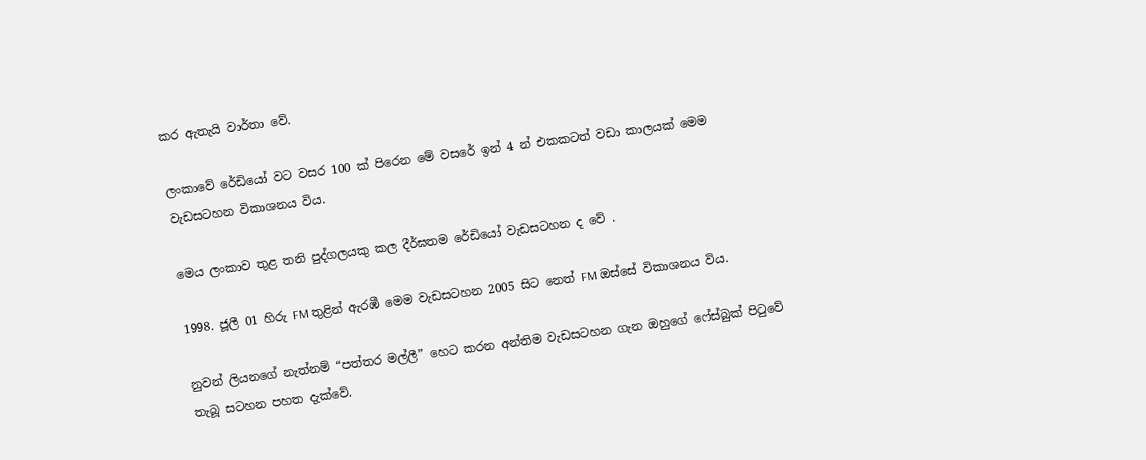කර ඇතැයි වාර්තා වේ.

ලංකාවේ රේඩියෝ වට වසර 100 ක් පිරෙන මේ වසරේ ඉන් 4 න් එකකටත් වඩා කාලයක් මෙම වැඩසටහන විකාශනය විය.

මෙය ලංකාව තුළ තනි පුද්ගලයකු කල දීර්ඝතම රේඩියෝ වැඩසටහන ද වේ .

1998. ජූලී 01 හිරු FM තුළින් ඇරඹී මෙම වැඩසටහන 2005 සිට නෙත් FM ඔස්සේ විකාශනය විය.

නුවන් ලියනගේ නැත්නම් “පත්තර මල්ලී” හෙට කරන අන්තිම වැඩසටහන ගැන ඔහුගේ ෆේස්බුක් පිටුවේ තැබූ සටහන පහත දැක්වේ.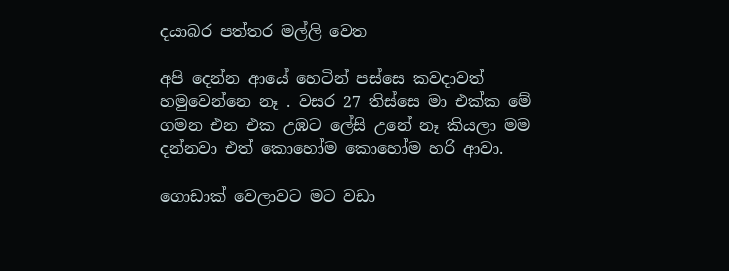දයාබර පත්තර මල්ලි වෙත

අපි දෙන්න ආයේ හෙටින් පස්සෙ කවදාවත් හමුවෙන්නෙ නෑ . වසර 27 තිස්සෙ මා එක්ක මේ ගමන එන එක උඹට ලේසි උනේ නෑ කියලා මම දන්නවා එත් කොහෝම කොහෝම හරි ආවා.

ගොඩාක් වෙලාවට මට වඩා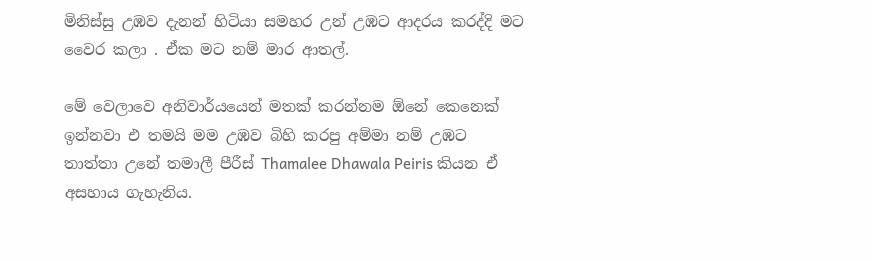මිනිස්සු උඹව දැනන් හිටියා සමහර උන් උඹට ආදරය කරද්දි මට වෛර කලා . ඒක මට නම් මාර ආතල්.

මේ වෙලාවෙ අනිවාර්යයෙන් මතක් කරන්නම ඕනේ කෙනෙක් ඉන්නවා එ තමයි මම උඹව බිහි කරපු අම්මා නම් උඹට තාත්තා උනේ තමාලී පීරීස් Thamalee Dhawala Peiris කියන ඒ අසහාය ගැහැනිය.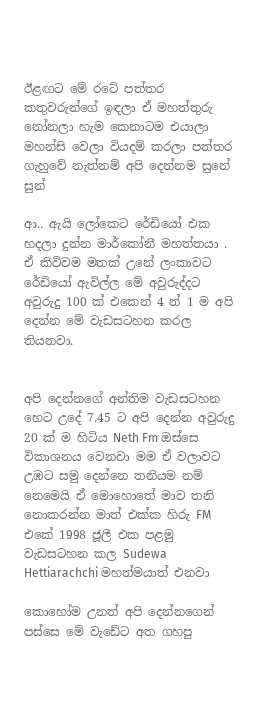ඊළඟට මේ රටේ පත්‍තර කතුවරුන්ගේ ඉඳලා ඒ මහත්තුරු නෝනලා හැම කෙනාටම එයාලා මහන්සි වෙලා වියදම් කරලා පත්තර ගැහුවේ නැත්නම් අපි දෙන්නම සුනේ සුන්

ආ.. ඇයි ලෝකෙට රේඩියෝ එක හදලා දුන්න මාර්කෝනී මහත්තයා . ඒ කිව්වම මතක් උනේ ලංකාවට රේඩියෝ ඇවිල්ල මේ අවුරුද්දට අවුරුදු 100 ක් එකෙන් 4 න් 1 ම අපි දෙන්න මේ වැඩසටහන කරල තියනවා.


අපි දෙන්නගේ අන්තිම වැඩසටහන හෙට උදේ 7.45 ට අපි දෙන්න අවුරුදු 20 ක් ම හිටිය Neth Fm ඔස්සෙ විකාශනය වෙනවා මම ඒ වලාවට උඹට සමු දෙන්නෙ තනියම නම් නෙමෙයි ඒ මොහොතේ මාව තනි නොකරන්න මාත් එක්ක හිරු FM එකේ 1998 ජූලී එක පළමු වැඩසටහන කල Sudewa Hettiarachchi මහත්මයාත් එනවා

කොහෝම උනත් අපි දෙන්නගෙන් පස්සෙ මේ වැඩේට අත ගහපු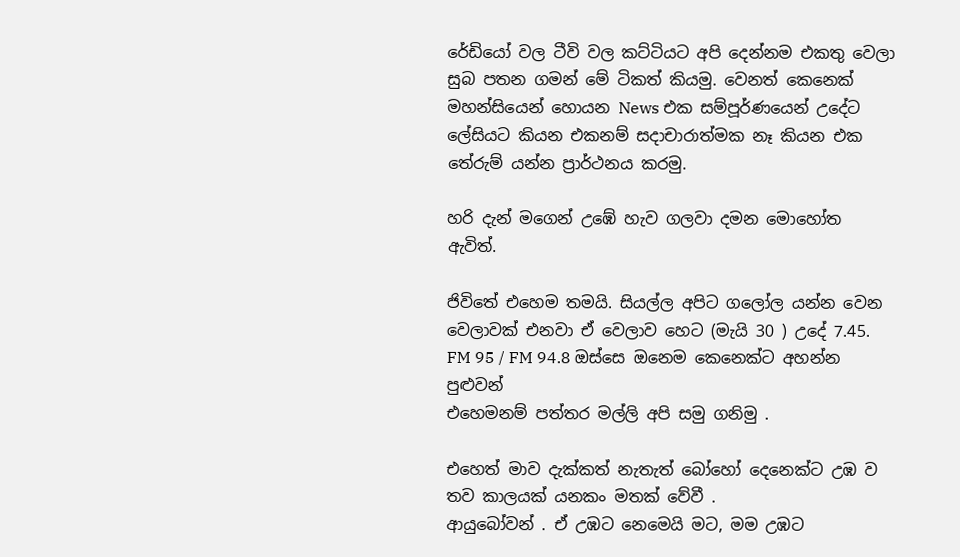රේඩියෝ වල ටීවි වල කට්ටියට අපි දෙන්නම එකතු වෙලා සුබ පතන ගමන් මේ ටිකත් කියමු. වෙනත් කෙනෙක් මහන්සියෙන් හොයන News එක සම්පූර්ණයෙන් උදේට ලේසියට කියන එකනම් සදාචාරාත්මක නෑ කියන එක තේරුම් යන්න ප්‍රාර්ථනය කරමු.

හරි දැන් මගෙන් උඹේ හැව ගලවා දමන මොහෝත ඇවිත්.

ජිවිතේ එහෙම තමයි. සියල්ල අපිට ගලෝල යන්න වෙන වෙලාවක් එනවා ඒ වෙලාව හෙට (මැයි 30 ) උදේ 7.45. FM 95 / FM 94.8 ඔස්සෙ ඔනෙම කෙනෙක්ට අහන්න පුළුවන්
එහෙමනම් පත්තර මල්ලි අපි සමු ගනිමු .

එහෙත් මාව දැක්කත් නැතැත් බෝහෝ දෙනෙක්ට උඹ ව තව කාලයක් යනකං මතක් වේවී .
ආයුබෝවන් . ඒ උඹට නෙමෙයි මට, මම උඹට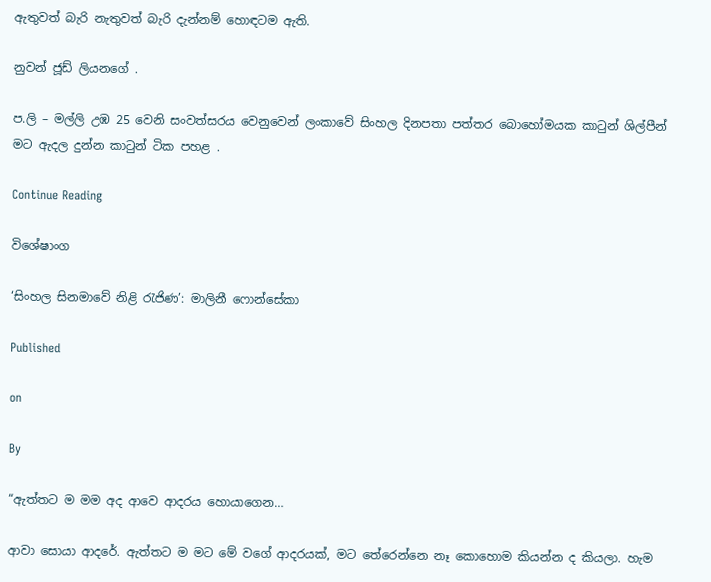ඇතුවත් බැරි නැතුවත් බැරි දැන්නම් හොඳටම ඇති.

නුවන් ජූඩ් ලියනගේ .

ප.ලි – මල්ලි උඹ 25 වෙනි සංවත්සරය වෙනුවෙන් ලංකාවේ සිංහල දිනපතා පත්තර බොහෝමයක කාටුන් ශිල්පීන් මට ඇදල දුන්න කාටුන් ටික පහළ .

Continue Reading

විශේෂාංග

‘සිංහල සිනමාවේ නිළි රැජිණ’: මාලිනී ෆොන්සේකා

Published

on

By

“ඇත්තට ම මම අද ආවෙ ආදරය හොයාගෙන…

ආවා සොයා ආදරේ. ඇත්තට ම මට මේ වගේ ආදරයක්, මට තේරෙන්නෙ නෑ කොහොම කියන්න ද කියලා. හැම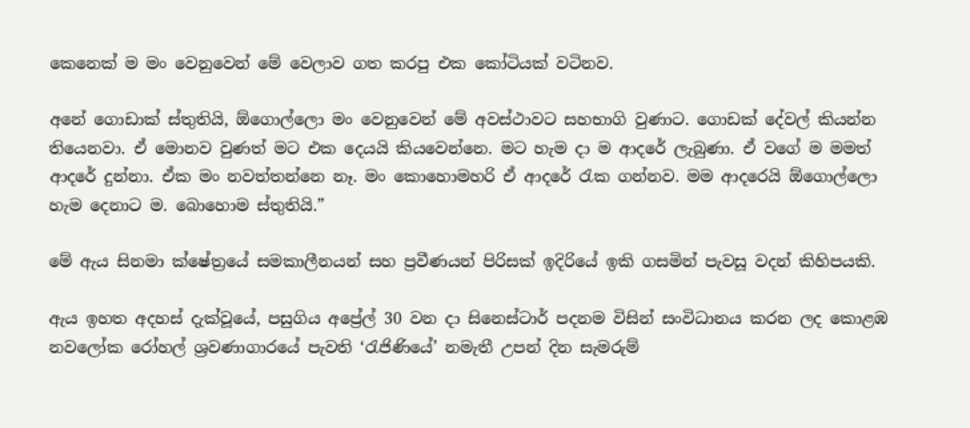කෙනෙක් ම මං වෙනුවෙන් මේ වෙලාව ගත කරපු එක කෝටියක් වටිනව.

අනේ ගොඩාක් ස්තුතියි, ඕගොල්ලො මං වෙනුවෙන් මේ අවස්ථාවට සහභාගි වුණාට. ගොඩක් දේවල් කියන්න තියෙනවා. ඒ මොනව වුණත් මට එක දෙයයි කියවෙන්නෙ. මට හැම දා ම ආදරේ ලැබුණා. ඒ වගේ ම මමත් ආදරේ දුන්නා. ඒක මං නවත්තන්නෙ නෑ. මං කොහොමහරි ඒ ආදරේ රැක ගන්නව. මම ආදරෙයි ඕගොල්ලො හැම දෙනාට ම. බොහොම ස්තුතියි.”

මේ ඇය සිනමා ක්ෂේත්‍රයේ සමකාලීනයන් සහ ප්‍රවීණයන් පිරිසක් ඉදිරියේ ඉකි ගසමින් පැවසූ වදන් කිහිපයකි.

ඇය ඉහත අදහස් දැක්වූයේ, පසුගිය අප්‍රේල් 30 වන දා සිනෙස්ටාර් පදනම විසින් සංවිධානය කරන ලද කොළඹ නවලෝක රෝහල් ශ්‍රවණාගාරයේ පැවති ‘රැජිණියේ’ නමැතී උපන් දින සැමරුම්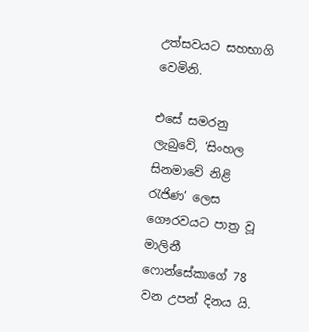උත්සවයට සහභාගි වෙමිනි.

එසේ සමරනු ලැබුවේ, ‘සිංහල සිනමාවේ නිළි රැජිණ’ ලෙස ගෞරවයට පාත්‍ර වූ මාලිනී ෆොන්සේකාගේ 78 වන උපන් දිනය යි.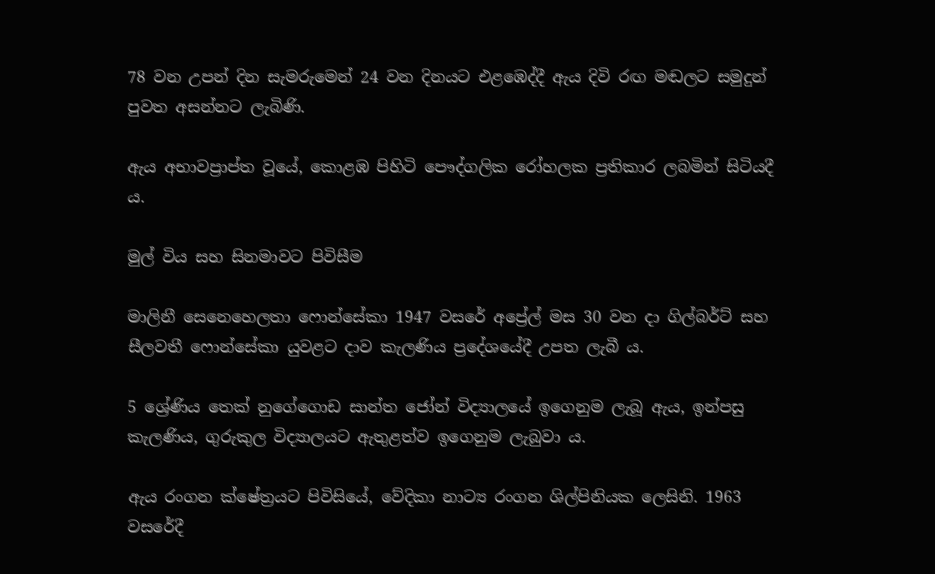78 වන උපන් දින සැමරුමෙන් 24 වන දිනයට එළඹෙද්දී ඇය දිවි රඟ මඬලට සමුදුන් පුවත අසන්නට ලැබිණි.

ඇය අභාවප්‍රාප්ත වූයේ, කොළඹ පිහිටි පෞද්ගලික රෝහලක ප්‍රතිකාර ලබමින් සිටියදී ය.

මුල් විය සහ සිනමාවට පිවිසීම

මාලිනී සෙනෙහෙලතා ෆොන්සේකා 1947 වසරේ අප්‍රේල් මස 30 වන දා ගිල්බර්ට් සහ සීලවතී ෆොන්සේකා යුවළට දාව කැලණිය ප්‍රදේශයේදී උපත ලැබී ය.

5 ශ්‍රේණිය තෙක් නුගේගොඩ සාන්ත ජෝන් විද්‍යාලයේ ඉගෙනුම ලැබූ ඇය, ඉන්පසු කැලණිය, ගුරුකුල විද්‍යාලයට ඇතුළත්ව ඉගෙනුම ලැබුවා ය.

ඇය රංගන ක්ෂේත්‍රයට පිවිසියේ, වේදිකා නාට්‍ය රංගන ශිල්පිනියක ලෙසිනි. 1963 වසරේදී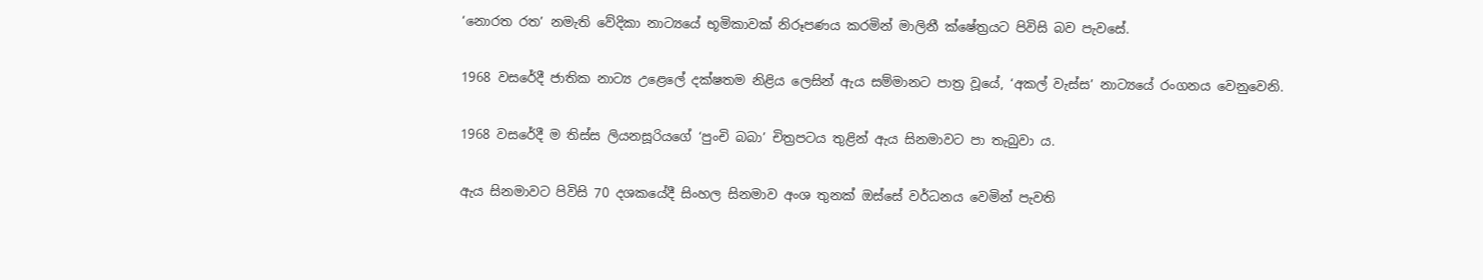‘නොරත රත’ නමැති වේදිකා නාට්‍යයේ භූමිකාවක් නිරූපණය කරමින් මාලිනී ක්ෂේත්‍රයට පිවිසි බව පැවසේ.

1968 වසරේදී ජාතික නාට්‍ය උළෙලේ දක්ෂතම නිළිය ලෙසින් ඇය සම්මානට පාත්‍ර වූයේ, ‘අකල් වැස්ස’ නාට්‍යයේ රංගනය වෙනුවෙනි.

1968 වසරේදී ම තිස්ස ලියනසූරියගේ ‘පුංචි බබා’ චිත්‍රපටය තුළින් ඇය සිනමාවට පා තැබුවා ය.

ඇය සිනමාවට පිවිසි 70 දශකයේදී සිංහල සිනමාව අංශ තුනක් ඔස්සේ වර්ධනය වෙමින් පැවති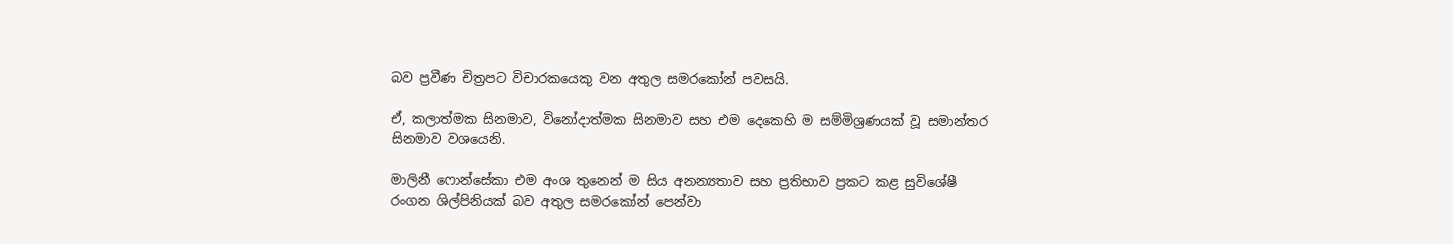බව ප්‍රවීණ චිත්‍රපට විචාරකයෙකු වන අතුල සමරකෝන් පවසයි.

ඒ, කලාත්මක සිනමාව, විනෝදාත්මක සිනමාව සහ එම දෙකෙහි ම සම්මිශ්‍රණයක් වූ සමාන්තර සිනමාව වශයෙනි.

මාලිනී ෆොන්සේකා එම අංශ තුනෙන් ම සිය අනන්‍යතාව සහ ප්‍රතිභාව ප්‍රකට කළ සුවිශේෂී රංගන ශිල්පිනියක් බව අතුල සමරකෝන් පෙන්වා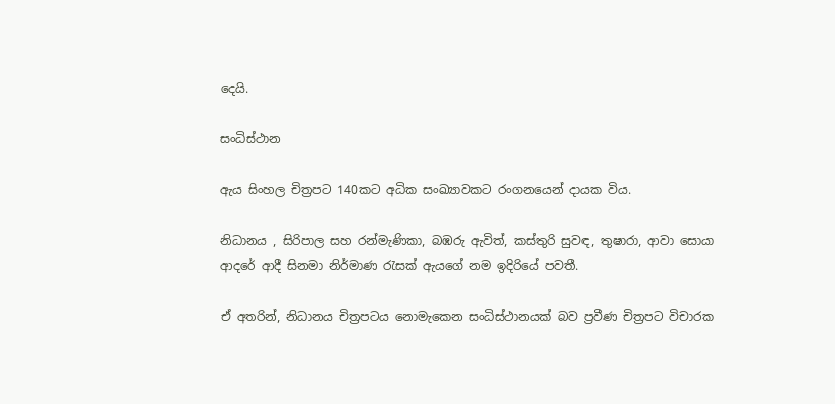දෙයි.

සංධිස්ථාන

ඇය සිංහල චිත්‍රපට 140කට අධික සංඛ්‍යාවකට රංගනයෙන් දායක විය.

නිධානය , සිරිපාල සහ රන්මැණිකා, බඹරු ඇවිත්, කස්තුරි සුවඳ, තුෂාරා, ආවා සොයා ආදරේ ආදී සිනමා නිර්මාණ රැසක් ඇයගේ නම ඉදිරියේ පවතී.

ඒ අතරින්, නිධානය චිත්‍රපටය නොමැකෙන සංධිස්ථානයක් බව ප්‍රවීණ චිත්‍රපට විචාරක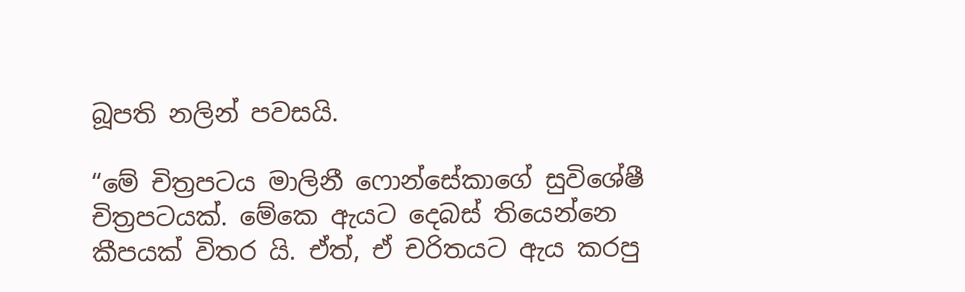බූපති නලින් පවසයි.

“මේ චිත්‍රපටය මාලිනී ෆොන්සේකාගේ සුවිශේෂී චිත්‍රපටයක්. මේකෙ ඇයට දෙබස් තියෙන්නෙ කීපයක් විතර යි. ඒත්, ඒ චරිතයට ඇය කරපු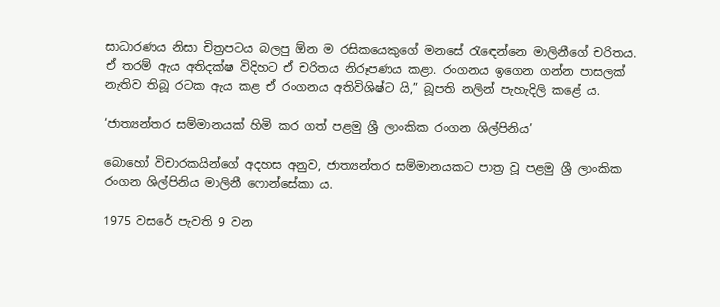සාධාරණය නිසා චිත්‍රපටය බලපු ඕන ම රසිකයෙකුගේ මනසේ රැඳෙන්නෙ මාලිනීගේ චරිතය. ඒ තරම් ඇය අතිදක්ෂ විදිහට ඒ චරිතය නිරූපණය කළා. රංගනය ඉගෙන ගන්න පාසලක් නැතිව තිබූ රටක ඇය කළ ඒ රංගනය අතිවිශිෂ්ට යි,” බූපති නලින් පැහැදිලි කළේ ය.

‘ජාත්‍යන්තර සම්මානයක් හිමි කර ගත් පළමු ශ්‍රී ලාංකික රංගන ශිල්පිනිය’

බොහෝ විචාරකයින්ගේ අදහස අනුව, ජාත්‍යන්තර සම්මානයකට පාත්‍ර වූ පළමු ශ්‍රී ලාංකික රංගන ශිල්පිනිය මාලිනී ෆොන්සේකා ය.

1975 වසරේ පැවති 9 වන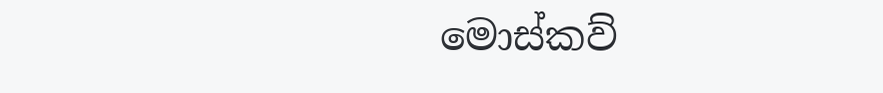මොස්කව්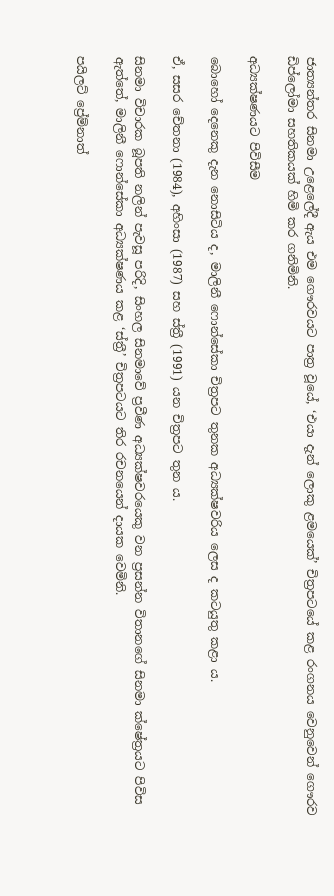ජාත්‍යන්තර සිනමා උළෙලේදී ඇය එම ගෞරවයට පාත්‍ර වූයේ, ‘එයා දැන් ලොකු ළමයෙක්’ චිත්‍රපටයේ කළ රංගනය වෙනුවෙන් ගෞරව ඩිප්ලෝමා සහතිකයක් හිමි කර ගනිමිනි.

අධ්‍යක්ෂණයට පිවිසීම

බොහෝ දෙනෙකු දැන නොසිටිය ද, මාලිනී ෆොන්සේකා චිත්‍රපට තුනක අධ්‍යක්ෂවරිය ලෙස ද කටයුතු කළා ය.

ඒ, සසර චේතනා (1984), අහිංසා (1987) සහ ස්ත්‍රී (1991) යන චිත්‍රපට තුන ය.

සිනමා විචාරක බූපති නලින් පැවසූ පරිදි, සිංහල සිනමාවේ ප්‍රවීණ අධ්‍යක්ෂවරයෙකු වන ප්‍රසන්න විතානගේ සිනමා ක්ෂේත්‍රයට පිවිස ඇත්තේ, මාලිනී ෆොන්සේකා අධ්‍යක්ෂණය කළ ‘ස්ත්‍රී’ චිත්‍රපටයට තිර රචනයෙන් දායක වෙමිනි.

පයිලට් ප්‍රේම්නාත්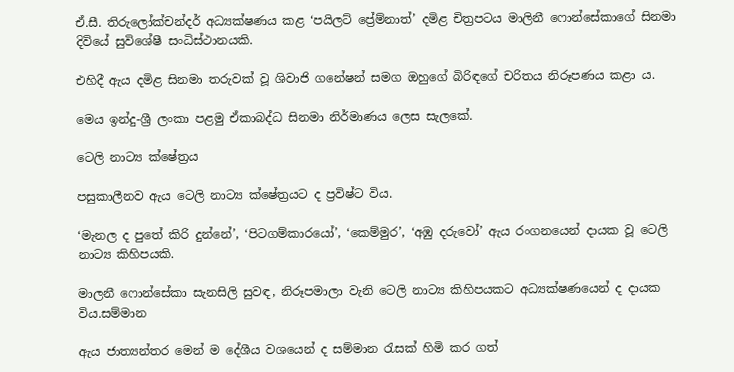ඒ.සී. තිරුලෝක්චන්දර් අධ්‍යක්ෂණය කළ ‘පයිලට් ප්‍රේම්නාත්’ දමිළ චිත්‍රපටය මාලිනී ෆොන්සේකාගේ සිනමා දිවියේ සුවිශේෂී සංධිස්ථානයකි.

එහිදී ඇය දමිළ සිනමා තරුවක් වූ ශිවාජි ගනේෂන් සමග ඔහුගේ බිරිඳගේ චරිතය නිරූපණය කළා ය.

මෙය ඉන්දු-ශ්‍රී ලංකා පළමු ඒකාබද්ධ සිනමා නිර්මාණය ලෙස සැලකේ.

ටෙලි නාට්‍ය ක්ෂේත්‍රය

පසුකාලීනව ඇය ටෙලි නාට්‍ය ක්ෂේත්‍රයට ද ප්‍රවිෂ්ට විය.

‘මැනල ද පුතේ කිරි දුන්නේ’, ‘පිටගම්කාරයෝ’, ‘කෙම්මුර’, ‘අඹු දරුවෝ’ ඇය රංගනයෙන් දායක වූ ටෙලි නාට්‍ය කිහිපයකි.

මාලනී ෆොන්සේකා සැනසිලි සුවඳ, නිරූපමාලා වැනි ටෙලි නාට්‍ය කිහිපයකට අධ්‍යක්ෂණයෙන් ද දායක විය.සම්මාන

ඇය ජාත්‍යන්තර මෙන් ම දේශීය වශයෙන් ද සම්මාන රැසක් හිමි කර ගත්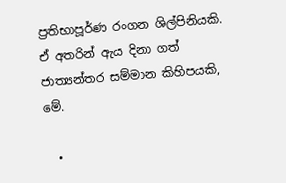ප්‍රතිභාපූර්ණ රංගන ශිල්පිනියකි. ඒ අතරින් ඇය දිනා ගත් ජාත්‍යන්තර සම්මාන කිහිපයකි, මේ.

  •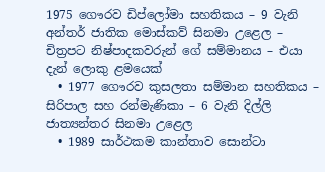1975 ගෞරව ඩිප්ලෝමා සහතිකය – 9 වැනි අන්තර් ජාතික මොස්කව් සිනමා උළෙල – චිත්‍රපට නිෂ්පාදකවරුන් ගේ සම්මානය – එයා දැන් ලොකු ළමයෙක්
  • 1977 ගෞරව කුසලතා සම්මාන සහතිකය – සිරිපාල සහ රන්මැණිකා – 6 වැනි දිල්ලි ජාත්‍යන්තර සිනමා උළෙල
  • 1989 සාර්ථකම කාන්තාව සොන්ටා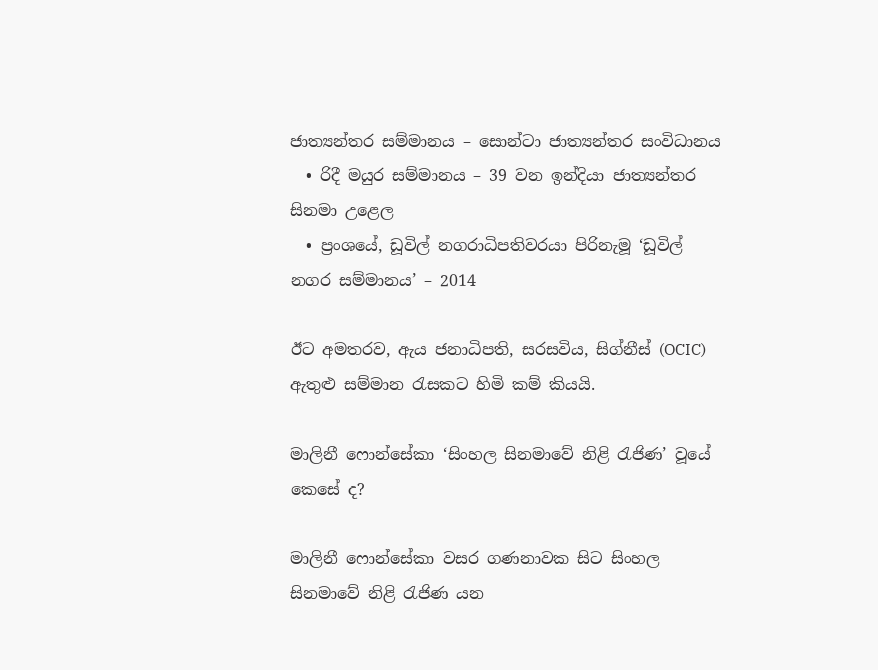ජාත්‍යන්තර සම්මානය – සොන්ටා ජාත්‍යන්තර සංවිධානය
  • රිදී මයුර සම්මානය – 39 වන ඉන්දියා ජාත්‍යන්තර සිනමා උළෙල
  • ප්‍රංශයේ, ඩූවිල් නගරාධිපතිවරයා පිරිනැමූ ‘ඩූවිල් නගර සම්මානය’ – 2014

ඊට අමතරව, ඇය ජනාධිපති, සරසවිය, සිග්නීස් (OCIC) ඇතුළු සම්මාන රැසකට හිමි කම් කියයි.

මාලිනී ෆොන්සේකා ‘සිංහල සිනමාවේ නිළි රැජිණ’ වූයේ කෙසේ ද?

මාලිනී ෆොන්සේකා වසර ගණනාවක සිට සිංහල සිනමාවේ නිළි රැජිණ යන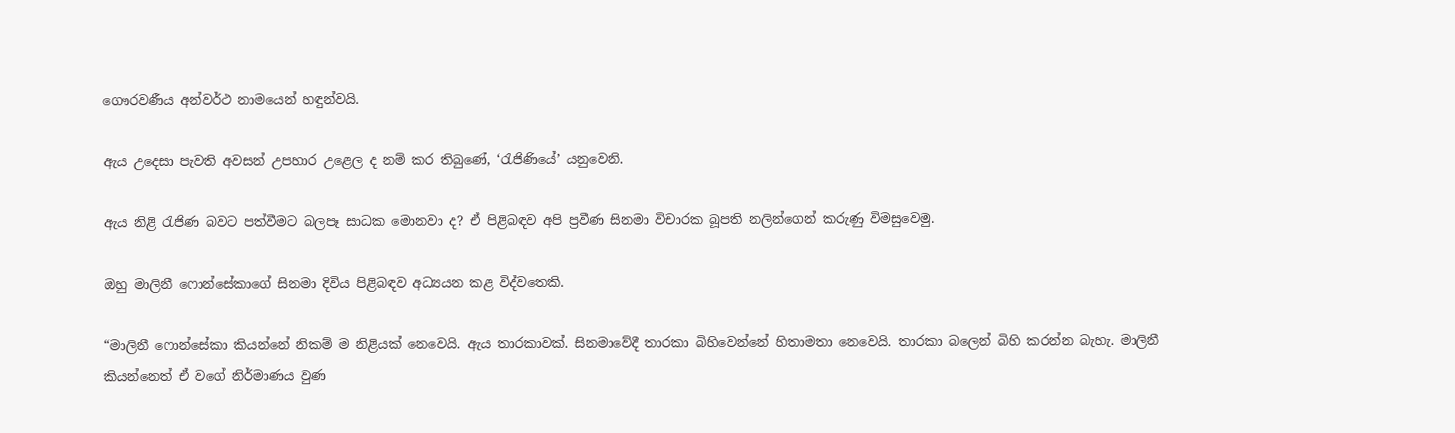ගෞරවණීය අන්වර්ථ නාමයෙන් හඳුන්වයි.

ඇය උදෙසා පැවති අවසන් උපහාර උළෙල ද නම් කර තිබුණේ, ‘රැජිණියේ’ යනුවෙනි.

ඇය නිළි රැජිණ බවට පත්වීමට බලපෑ සාධක මොනවා ද? ඒ පිළිබඳව අපි ප්‍රවීණ සිනමා විචාරක බූපති නලින්ගෙන් කරුණු විමසුවෙමු.

ඔහු මාලිනී ෆොන්සේකාගේ සිනමා දිවිය පිළිබඳව අධ්‍යයන කළ විද්වතෙකි.

“මාලිනී ෆොන්සේකා කියන්නේ නිකම් ම නිළියක් නෙවෙයි. ඇය තාරකාවක්. සිනමාවේදී තාරකා බිහිවෙන්නේ හිතාමතා නෙවෙයි. තාරකා බලෙන් බිහි කරන්න බැහැ. මාලිනී කියන්නෙත් ඒ වගේ නිර්මාණය වුණ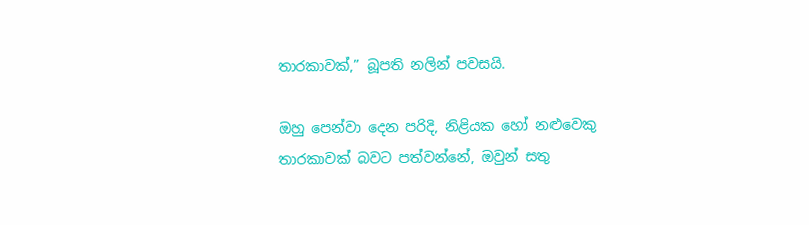තාරකාවක්,” බූපති නලින් පවසයි.

ඔහු පෙන්වා දෙන පරිදි, නිළියක හෝ නළුවෙකු තාරකාවක් බවට පත්වන්නේ, ඔවුන් සතු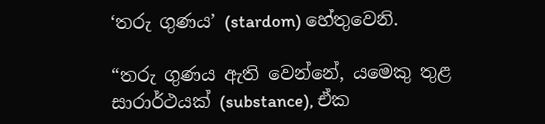‘තරු ගුණය’ (stardom) හේතුවෙනි.

“තරු ගුණය ඇති වෙන්නේ, යමෙකු තුළ සාරාර්ථයක් (substance), ඒක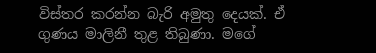විස්තර කරන්න බැරි අමුතු දෙයක්. ඒ ගුණය මාලිනී තුළ තිබුණා. මගේ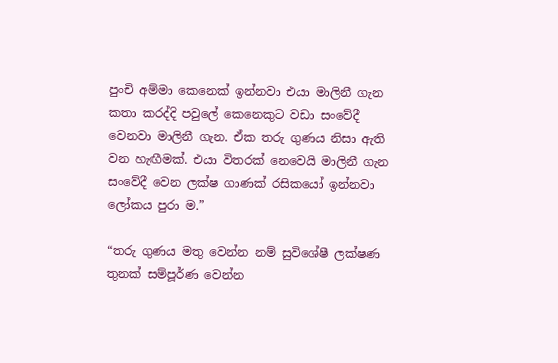පුංචි අම්මා කෙනෙක් ඉන්නවා එයා මාලිනී ගැන කතා කරද්දි පවුලේ කෙනෙකුට වඩා සංවේදී වෙනවා මාලිනී ගැන. ඒක තරු ගුණය නිසා ඇති වන හැඟීමක්. එයා විතරක් නෙවෙයි මාලිනී ගැන සංවේදී වෙන ලක්ෂ ගාණක් රසිකයෝ ඉන්නවා ලෝකය පුරා ම.”

“තරු ගුණය මතු වෙන්න නම් සුවිශේෂී ලක්ෂණ තුනක් සම්පූර්ණ වෙන්න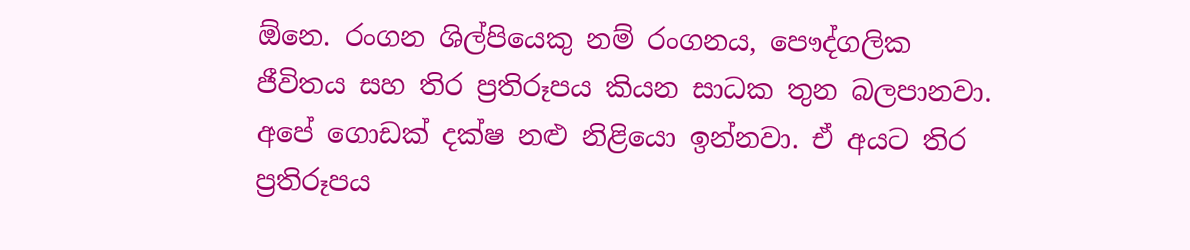ඕනෙ. රංගන ශිල්පියෙකු නම් රංගනය, පෞද්ගලික ජීවිතය සහ තිර ප්‍රතිරූපය කියන සාධක තුන බලපානවා. අපේ ගොඩක් දක්ෂ නළු නිළියො ඉන්නවා. ඒ අයට තිර ප්‍රතිරූපය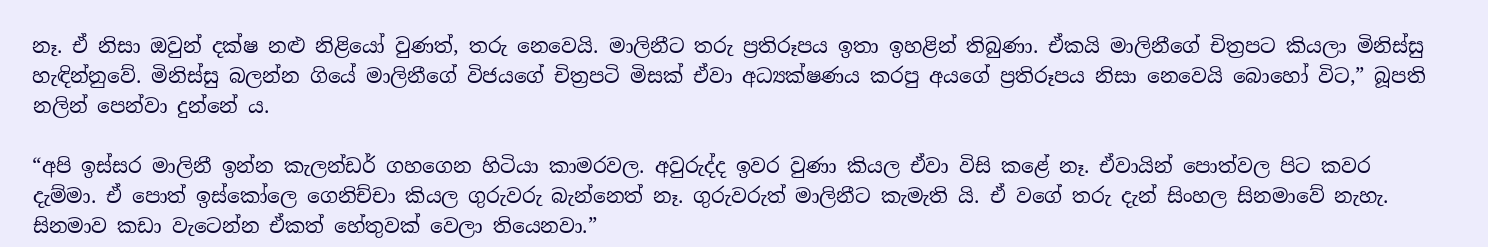නෑ. ඒ නිසා ඔවුන් දක්ෂ නළු නිළියෝ වුණත්, තරු නෙවෙයි. මාලිනීට තරු ප්‍රතිරූපය ඉතා ඉහළින් තිබුණා. ඒකයි මාලිනීගේ චිත්‍රපට කියලා මිනිස්සු හැඳින්නුවේ. මිනිස්සු බලන්න ගියේ මාලිනීගේ විජයගේ චිත්‍රපටි මිසක් ඒවා අධ්‍යක්ෂණය කරපු අයගේ ප්‍රතිරූපය නිසා නෙවෙයි බොහෝ විට,” බූපති නලින් පෙන්වා දුන්නේ ය.

“අපි ඉස්සර මාලිනී ඉන්න කැලන්ඩර් ගහගෙන හිටියා කාමරවල. අවුරුද්ද ඉවර වුණා කියල ඒවා විසි කළේ නෑ. ඒවායින් පොත්වල පිට කවර දැම්මා. ඒ පොත් ඉස්කෝලෙ ගෙනිච්චා කියල ගුරුවරු බැන්නෙත් නෑ. ගුරුවරුත් මාලිනීට කැමැති යි. ඒ වගේ තරු දැන් සිංහල සිනමාවේ නැහැ. සිනමාව කඩා වැටෙන්න ඒකත් හේතුවක් වෙලා තියෙනවා.”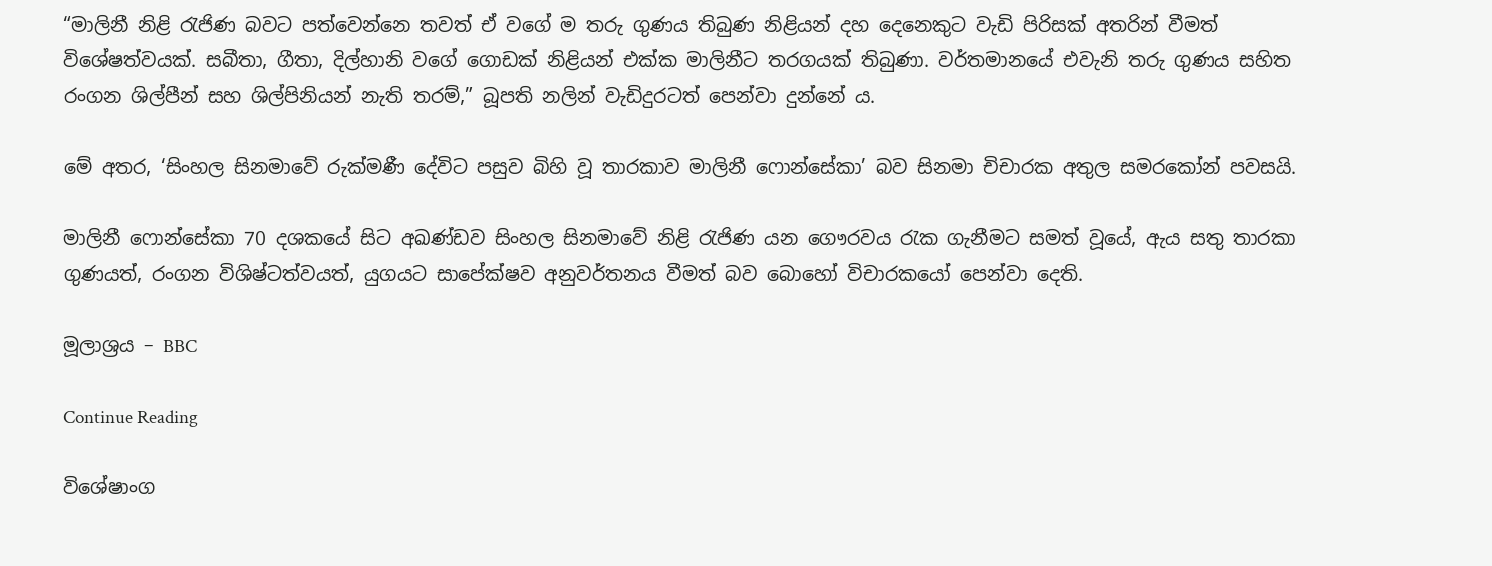“මාලිනී නිළි රැජිණ බවට පත්වෙන්නෙ තවත් ඒ වගේ ම තරු ගුණය තිබුණ නිළියන් දහ දෙනෙකුට වැඩි පිරිසක් අතරින් වීමත් විශේෂත්වයක්. සබීතා, ගීතා, දිල්හානි වගේ ගොඩක් නිළියන් එක්ක මාලිනීට තරගයක් තිබුණා. වර්තමානයේ එවැනි තරු ගුණය සහිත රංගන ශිල්පීන් සහ ශිල්පිනියන් නැති තරම්,” බූපති නලින් වැඩිදුරටත් පෙන්වා දුන්නේ ය.

මේ අතර, ‘සිංහල සිනමාවේ රුක්මණී දේවිට පසුව බිහි වූ තාරකාව මාලිනී ෆොන්සේකා’ බව සිනමා චිචාරක අතුල සමරකෝන් පවසයි.

මාලිනී ෆොන්සේකා 70 දශකයේ සිට අඛණ්ඩව සිංහල සිනමාවේ නිළි රැජිණ යන ගෞරවය රැක ගැනීමට සමත් වූයේ, ඇය සතු තාරකා ගුණයත්, රංගන විශිෂ්ටත්වයත්, යුගයට සාපේක්ෂව අනුවර්තනය වීමත් බව බොහෝ විචාරකයෝ පෙන්වා දෙති.

මූලාශ්‍රය – BBC

Continue Reading

විශේෂාංග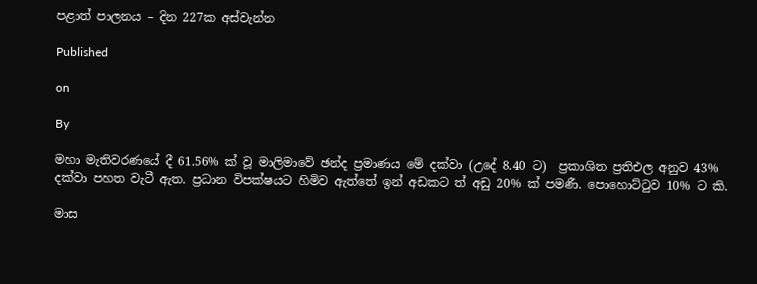පළාත් පාලනය – දින 227ක අස්වැන්න

Published

on

By

මහා මැතිවරණයේ දී 61.56% ක් වූ මාලිමාවේ ඡන්ද ප්‍රමාණය මේ දක්වා (උදේ 8.40 ට)  ප්‍රකාශිත ප්‍රතිඑල අනුව 43% දක්වා පහත වැටී ඇත. ප්‍රධාන විපක්ෂයට හිමිව ඇත්තේ ඉන් අඩකට ත් අඩු 20% ක් පමණී. පොහොට්ටුව 10% ට කි.

මාස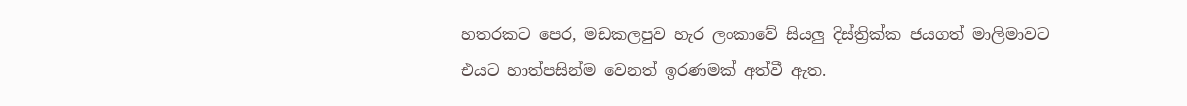හතරකට පෙර, මඩකලපුව හැර ලංකාවේ සියලු දිස්ත්‍රික්ක ජයගත් මාලිමාවට එයට හාත්පසින්ම වෙනත් ඉරණමක් අත්වී ඇත.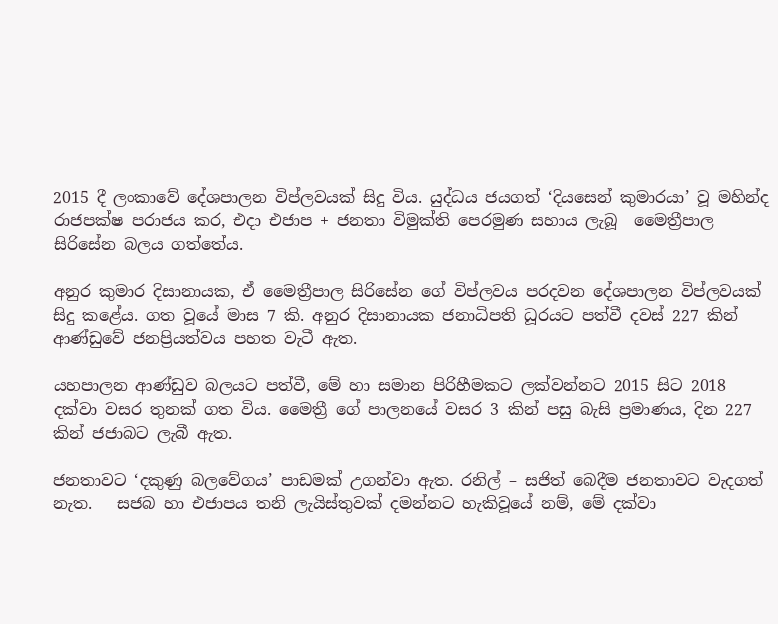2015 දී ලංකාවේ දේශපාලන විප්ලවයක් සිදු විය. යුද්ධය ජයගත් ‘දියසෙන් කුමාරයා’ වූ මහින්ද රාජපක්ෂ පරාජය කර, එදා එජාප + ජනතා විමුක්ති පෙරමුණ සහාය ලැබූ  මෛත්‍රීපාල සිරිසේන බලය ගත්තේය.

අනුර කුමාර දිසානායක, ඒ මෛත්‍රීපාල සිරිසේන ගේ විප්ලවය පරදවන දේශපාලන විප්ලවයක් සිදු කළේය. ගත වූයේ මාස 7 කි. අනුර දිසානායක ජනාධිපති ධූරයට පත්වී දවස් 227 කින් ආණ්ඩුවේ ජනප්‍රියත්වය පහත වැටී ඇත.

යහපාලන ආණ්ඩුව බලයට පත්වී, මේ හා සමාන පිරිහීමකට ලක්වන්නට 2015 සිට 2018 දක්වා වසර තුනක් ගත විය. මෛත්‍රී ගේ පාලනයේ වසර 3 කින් පසු බැසි ප්‍රමාණය, දින 227 කින් ජජාබට ලැබී ඇත.

ජනතාවට ‘දකුණු බලවේගය’ පාඩමක් උගන්වා ඇත. රනිල් – සජිත් බෙදීම ජනතාවට වැදගත් නැත.   සජබ හා එජාපය තනි ලැයිස්තුවක් දමන්නට හැකිවූයේ නම්, මේ දක්වා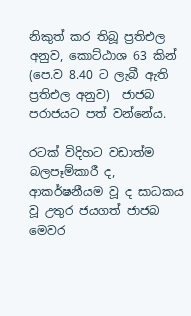නිකුත් කර තිබූ ප්‍රතිඑල අනුව, කොට්ඨාශ 63 කින් (පෙ.ව 8.40 ට ලැබී ඇති ප්‍රතිඑල අනුව)  ජාජබ පරාජයට පත් වන්නේය.

රටක් විදිහට වඩාත්ම බලපෑම්කාරී ද, ආකර්ෂනීයම වූ ද සාධකය වූ උතුර ජයගත් ජාජබ මෙවර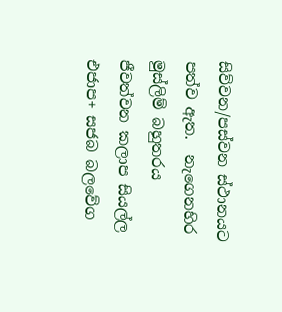සිව්වන/පස්වන ස්ථානයට පත්ව ඇත.  නැගෙනහිර මුස්ලිම් බහුතරය ජීවත්වන කලාප සියල්ල එජාප+ සජබ බලවේග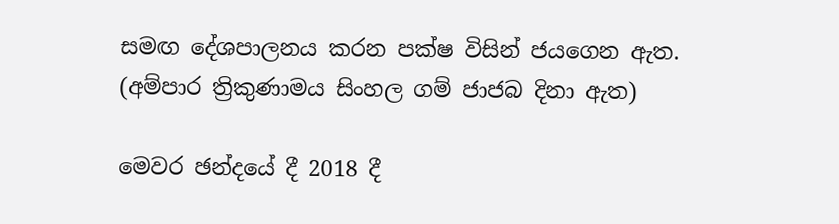සමඟ දේශපාලනය කරන පක්ෂ විසින් ජයගෙන ඇත. (අම්පාර ත්‍රිකුණාමය සිංහල ගම් ජාජබ දිනා ඇත)

මෙවර ඡන්දයේ දී 2018 දී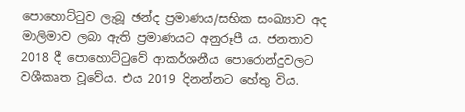පොහොට්ටුව ලැබූ ඡන්ද ප්‍රමාණය/සභික සංඛ්‍යාව අද මාලිමාව ලබා ඇති ප්‍රමාණයට අනුරූපී ය. ජනතාව 2018 දී පොහොට්ටුවේ ආකර්ශනීය පොරොන්දුවලට වශීකෘත වූවේය. එය 2019 දිනන්නට හේතු විය.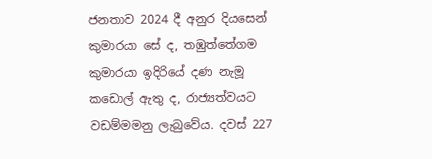ජනතාව 2024 දී අනුර දියසෙන් කුමාරයා සේ ද, තඹුත්තේගම කුමාරයා ඉදිරියේ දණ නැමූ  කඩොල් ඇතු ද, රාජ්‍යත්වයට වඩම්මමනු ලැබුවේය. දවස් 227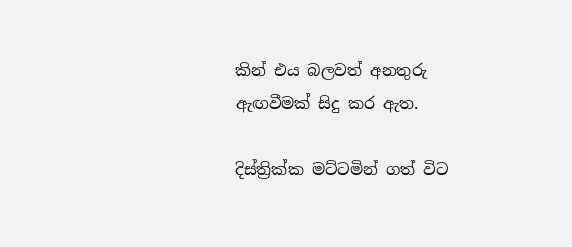කින් එය බලවත් අනතුරු ඇඟවීමක් සිදු කර ඇත.

දිස්ත්‍රික්ක මට්ටමින් ගත් විට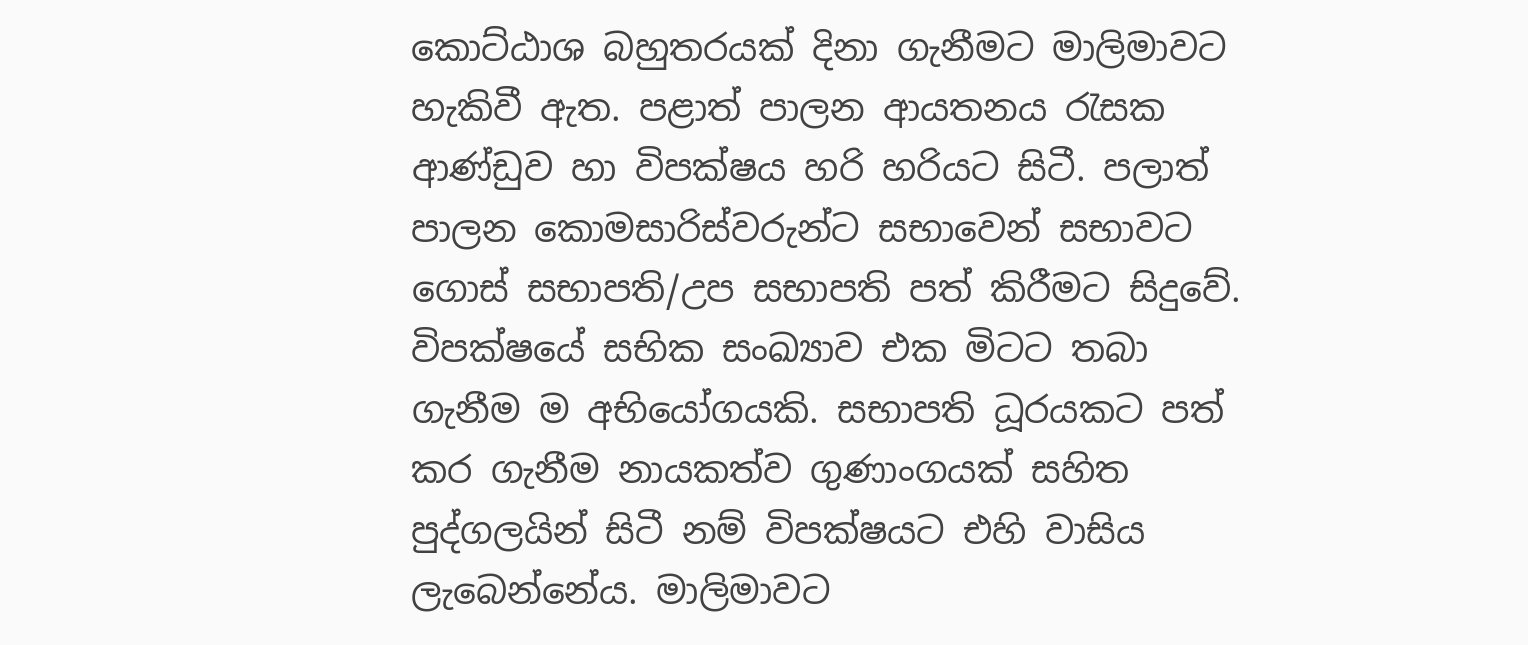කොට්ඨාශ බහුතරයක් දිනා ගැනීමට මාලිමාවට හැකිවී ඇත. පළාත් පාලන ආයතනය රැසක ආණ්ඩුව හා විපක්ෂය හරි හරියට සිටී. පලාත් පාලන කොමසාරිස්වරුන්ට සභාවෙන් සභාවට ගොස් සභාපති/උප සභාපති පත් කිරීමට සිදුවේ.  විපක්ෂයේ සභික සංඛ්‍යාව එක මිටට තබා ගැනීම ම අභියෝගයකි. සභාපති ධූරයකට පත් කර ගැනීම නායකත්ව ගුණාංගයක් සහිත පුද්ගලයින් සිටී නම් විපක්ෂයට එහි වාසිය ලැබෙන්නේය. මාලිමාවට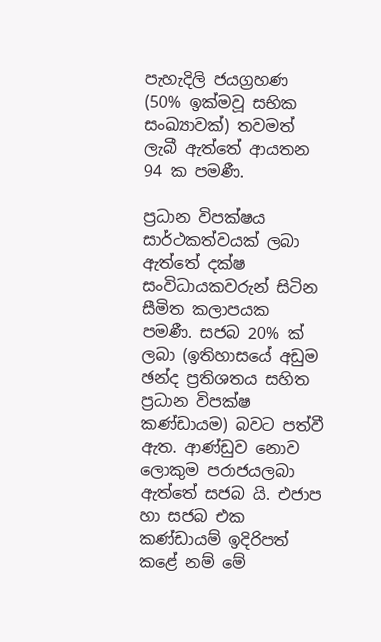පැහැදිලි ජයග්‍රහණ (50% ඉක්මවූ සභික සංඛ්‍යාවක්) තවමත් ලැබී ඇත්තේ ආයතන 94 ක පමණී.

ප්‍රධාන විපක්ෂය සාර්ථකත්වයක් ලබා ඇත්තේ දක්ෂ සංවිධායකවරුන් සිටින සීමිත කලාපයක පමණී. සජබ 20% ක් ලබා (ඉතිහාසයේ අඩුම ඡන්ද ප්‍රතිශතය සහිත ප්‍රධාන විපක්ෂ කණ්ඩායම) බවට පත්වී ඇත. ආණ්ඩුව නොව ලොකුම පරාජයලබා ඇත්තේ සජබ යි. එජාප හා සජබ එක කණ්ඩායම් ඉදිරිපත් කළේ නම් මේ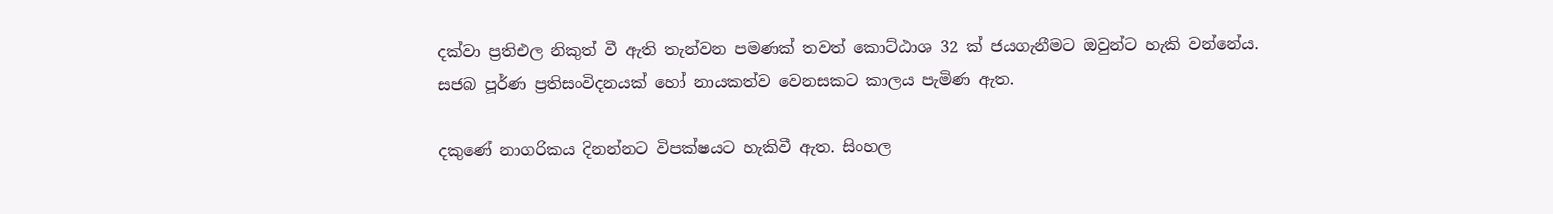දක්වා ප්‍රතිඑල නිකුත් වී ඇති තැන්වන පමණක් තවත් කොට්ඨාශ 32 ක් ජයගැනීමට ඔවුන්ට හැකි වන්නේය. සජබ පූර්ණ ප්‍රතිසංවිදනයක් හෝ නායකත්ව වෙනසකට කාලය පැමිණ ඇත.

දකුණේ නාගරිකය දිනන්නට විපක්ෂයට හැකිවී ඇත. සිංහල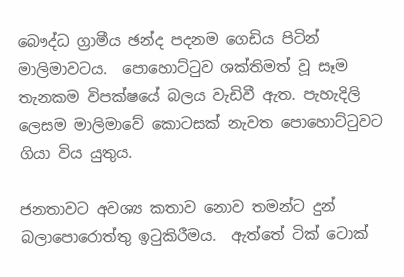බෞද්ධ ග්‍රාමීය ඡන්ද පදනම ගෙඩිය පිටින් මාලිමාවටය.  පොහොට්ටුව ශක්තිමත් වූ සෑම තැනකම විපක්ෂයේ බලය වැඩිවී ඇත. පැහැදිලි ලෙසම මාලිමාවේ කොටසක් නැවත පොහොට්ටුවට ගියා විය යුතුය.

ජනතාවට අවශ්‍ය කතාව නොව තමන්ට දුන් බලාපොරොත්තු ඉටුකිරීමය.  ඇත්තේ ටික් ටොක්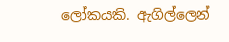ලෝකයකි. ඇ‍ගිල්ලෙන්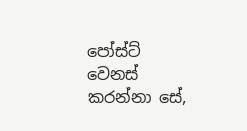පෝස්ට් වෙනස් කරන්නා සේ,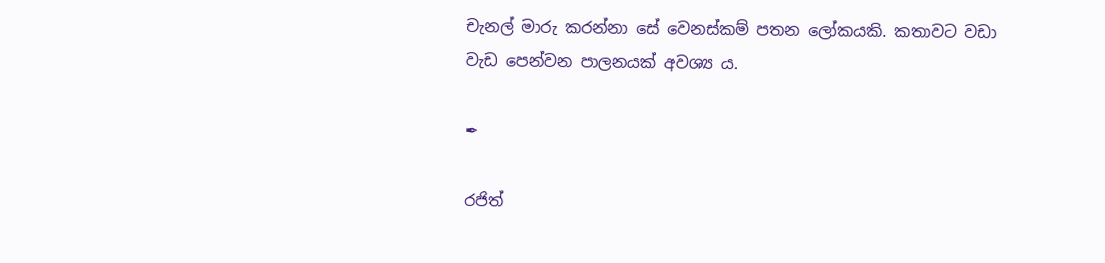චැනල් මාරු කරන්නා සේ වෙනස්කම් පතන ලෝකයකි. කතාවට වඩා වැඩ පෙන්වන පාලනයක් අවශ්‍ය ය.

✒

රජිත්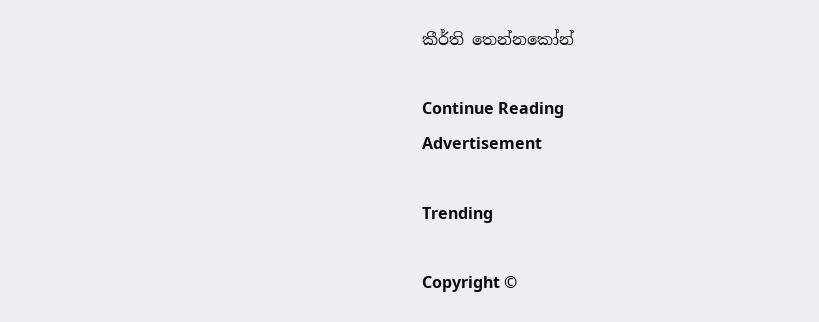කීර්ති තෙන්නකෝන්

Continue Reading
Advertisement

Trending

Copyright ©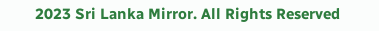2023 Sri Lanka Mirror. All Rights Reserved